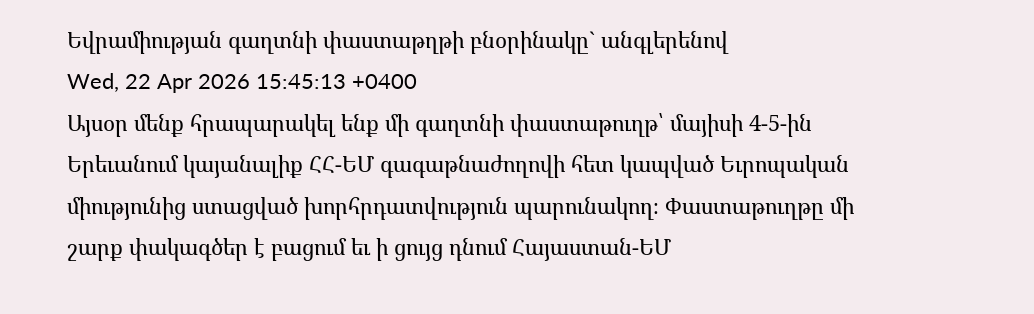Եվրամիության գաղտնի փաստաթղթի բնօրինակը` անգլերենով
Wed, 22 Apr 2026 15:45:13 +0400
Այսօր մենք հրապարակել ենք մի գաղտնի փաստաթուղթ՝ մայիսի 4-5-ին Երեւանում կայանալիք ՀՀ-ԵՄ գագաթնաժողովի հետ կապված Եւրոպական միությունից ստացված խորհրդատվություն պարունակող։ Փաստաթուղթը մի շարք փակագծեր է բացում եւ ի ցույց դնում Հայաստան-ԵՄ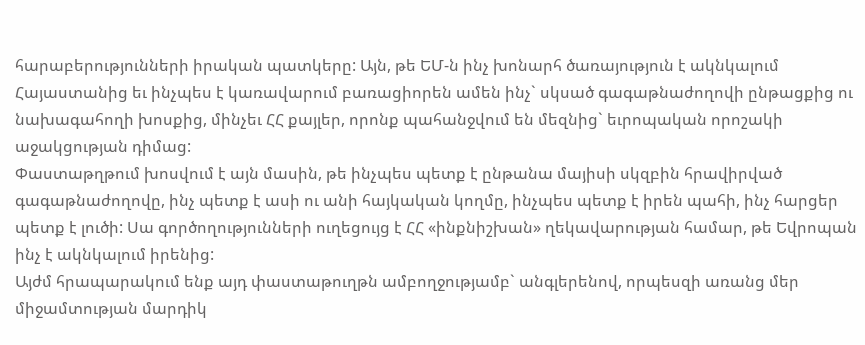հարաբերությունների իրական պատկերը: Այն, թե ԵՄ-ն ինչ խոնարհ ծառայություն է ակնկալում Հայաստանից եւ ինչպես է կառավարում բառացիորեն ամեն ինչ` սկսած գագաթնաժողովի ընթացքից ու նախագահողի խոսքից, մինչեւ ՀՀ քայլեր, որոնք պահանջվում են մեզնից` եւրոպական որոշակի աջակցության դիմաց:
Փաստաթղթում խոսվում է այն մասին, թե ինչպես պետք է ընթանա մայիսի սկզբին հրավիրված գագաթնաժողովը, ինչ պետք է ասի ու անի հայկական կողմը, ինչպես պետք է իրեն պահի, ինչ հարցեր պետք է լուծի: Սա գործողությունների ուղեցույց է ՀՀ «ինքնիշխան» ղեկավարության համար, թե Եվրոպան ինչ է ակնկալում իրենից:
Այժմ հրապարակում ենք այդ փաստաթուղթն ամբողջությամբ` անգլերենով, որպեսզի առանց մեր միջամտության մարդիկ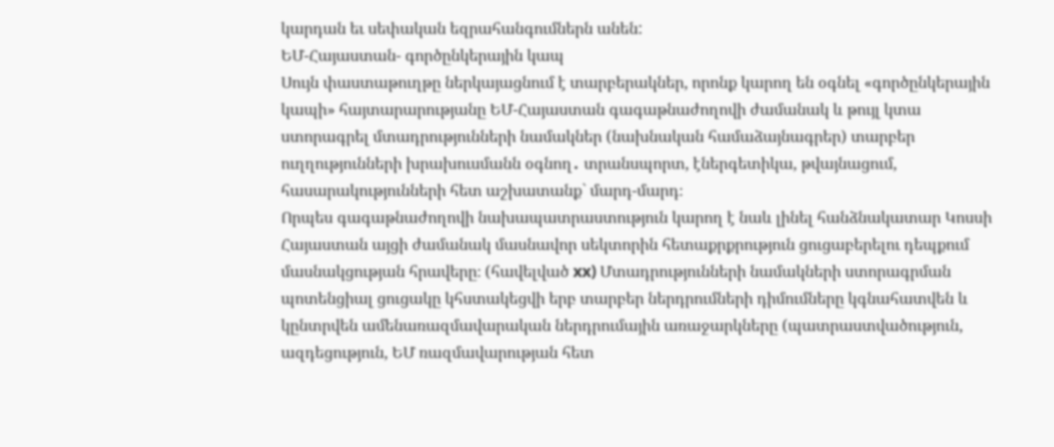կարդան եւ սեփական եզրահանգումներն անեն:
ԵՄ-Հայաստան- գործընկերային կապ
Սույն փաստաթուղթը ներկայացնում է տարբերակներ, որոնք կարող են օգնել «գործընկերային կապի» հայտարարությանը ԵՄ-Հայաստան գագաթնաժողովի ժամանակ և թույլ կտա ստորագրել մտադրությունների նամակներ (նախնական համաձայնագրեր) տարբեր ուղղությունների խրախուսմանն օգնող․ տրանսպորտ, էներգետիկա, թվայնացում, հասարակությունների հետ աշխատանք` մարդ-մարդ։
Որպես գագաթնաժողովի նախապատրաստություն կարող է նաև լինել հանձնակատար Կոսսի Հայաստան այցի ժամանակ մասնավոր սեկտորին հետաքրքրություն ցուցաբերելու դեպքում մասնակցության հրավերը։ (հավելված xx) Մտադրությունների նամակների ստորագրման պոտենցիալ ցուցակը կհստակեցվի երբ տարբեր ներդրումների դիմումները կգնահատվեն և կընտրվեն ամենառազմավարական ներդրումային առաջարկները (պատրաստվածություն, ազդեցություն, ԵՄ ռազմավարության հետ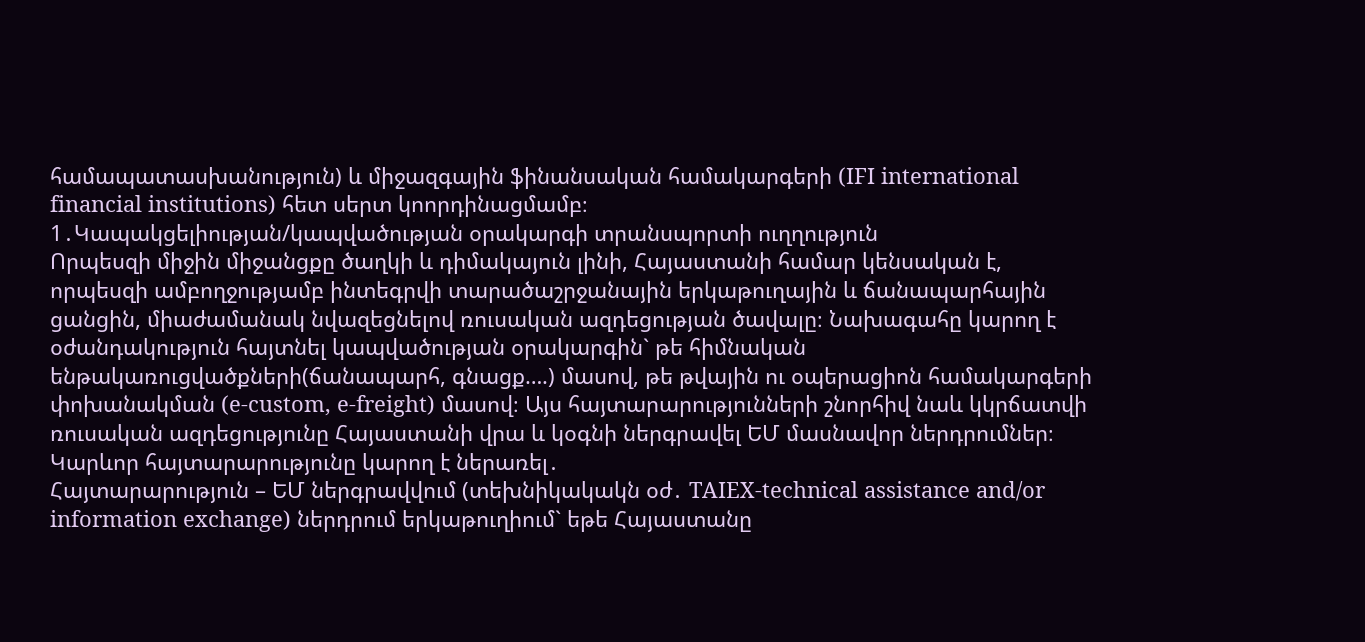համապատասխանություն) և միջազգային ֆինանսական համակարգերի (IFI international financial institutions) հետ սերտ կոորդինացմամբ։
1․Կապակցելիության/կապվածության օրակարգի տրանսպորտի ուղղություն
Որպեսզի միջին միջանցքը ծաղկի և դիմակայուն լինի, Հայաստանի համար կենսական է, որպեսզի ամբողջությամբ ինտեգրվի տարածաշրջանային երկաթուղային և ճանապարհային ցանցին, միաժամանակ նվազեցնելով ռուսական ազդեցության ծավալը։ Նախագահը կարող է օժանդակություն հայտնել կապվածության օրակարգին` թե հիմնական ենթակառուցվածքների(ճանապարհ, գնացք….) մասով, թե թվային ու օպերացիոն համակարգերի փոխանակման (e-custom, e-freight) մասով։ Այս հայտարարությունների շնորհիվ նաև կկրճատվի ռուսական ազդեցությունը Հայաստանի վրա և կօգնի ներգրավել ԵՄ մասնավոր ներդրումներ։
Կարևոր հայտարարությունը կարող է ներառել․
Հայտարարություն – ԵՄ ներգրավվում (տեխնիկակակն օժ․ TAIEX-technical assistance and/or information exchange) ներդրում երկաթուղիում` եթե Հայաստանը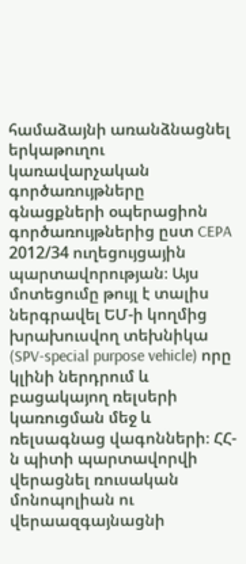համաձայնի առանձնացնել երկաթուղու կառավարչական գործառույթները գնացքների օպերացիոն գործառույթներից ըստ CEPA 2012/34 ուղեցույցային պարտավորության։ Այս մոտեցումը թույլ է տալիս ներգրավել ԵՄ-ի կողմից խրախուսվող տեխնիկա (SPV-special purpose vehicle) որը կլինի ներդրում և բացակայող ռելսերի կառուցման մեջ և ռելսագնաց վագոնների։ ՀՀ-ն պիտի պարտավորվի վերացնել ռուսական մոնոպոլիան ու վերաազգայնացնի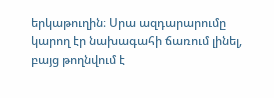երկաթուղին։ Սրա ազդարարումը կարող էր նախագահի ճառում լինել, բայց թողնվում է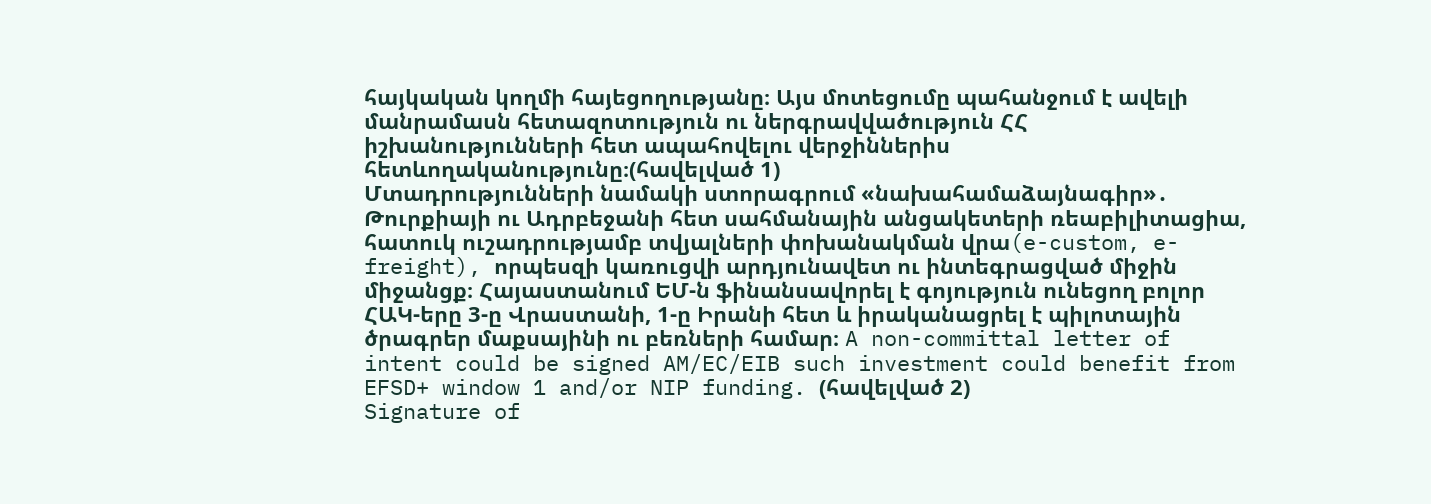հայկական կողմի հայեցողությանը։ Այս մոտեցումը պահանջում է ավելի մանրամասն հետազոտություն ու ներգրավվածություն ՀՀ իշխանությունների հետ ապահովելու վերջիններիս հետևողականությունը։(հավելված 1)
Մտադրությունների նամակի ստորագրում «նախահամաձայնագիր»․ Թուրքիայի ու Ադրբեջանի հետ սահմանային անցակետերի ռեաբիլիտացիա, հատուկ ուշադրությամբ տվյալների փոխանակման վրա(e-custom, e-freight), որպեսզի կառուցվի արդյունավետ ու ինտեգրացված միջին միջանցք։ Հայաստանում ԵՄ-ն ֆինանսավորել է գոյություն ունեցող բոլոր ՀԱԿ-երը 3-ը Վրաստանի, 1-ը Իրանի հետ և իրականացրել է պիլոտային ծրագրեր մաքսայինի ու բեռների համար։ A non-committal letter of intent could be signed AM/EC/EIB such investment could benefit from EFSD+ window 1 and/or NIP funding. (հավելված 2)
Signature of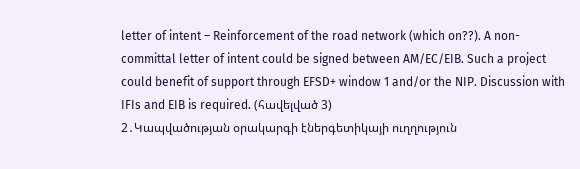letter of intent – Reinforcement of the road network (which on??). A non-committal letter of intent could be signed between AM/EC/EIB. Such a project could benefit of support through EFSD+ window 1 and/or the NIP. Discussion with IFIs and EIB is required. (հավելված 3)
2․Կապվածության օրակարգի էներգետիկայի ուղղություն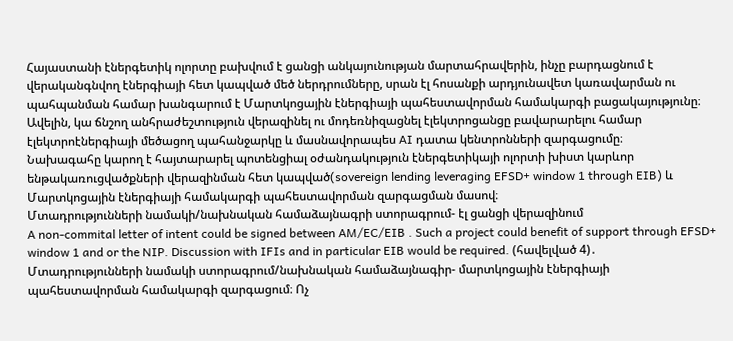Հայաստանի էներգետիկ ոլորտը բախվում է ցանցի անկայունության մարտահրավերին, ինչը բարդացնում է վերականգնվող էներգիայի հետ կապված մեծ ներդրումները, սրան էլ հոսանքի արդյունավետ կառավարման ու պահպանման համար խանգարում է Մարտկոցային էներգիայի պահեստավորման համակարգի բացակայությունը։ Ավելին, կա ճնշող անհրաժեշտություն վերազինել ու մոդեռնիզացնել էլեկտրոցանցը բավարարելու համար էլեկտրոէներգիայի մեծացող պահանջարկը և մասնավորապես AI դատա կենտրոնների զարգացումը։
Նախագահը կարող է հայտարարել պոտենցիալ օժանդակություն էներգետիկայի ոլորտի խիստ կարևոր ենթակառուցվածքների վերազինման հետ կապված(sovereign lending leveraging EFSD+ window 1 through EIB) և Մարտկոցային էներգիայի համակարգի պահեստավորման զարգացման մասով։
Մտադրությունների նամակի/նախնական համաձայնագրի ստորագրում- էլ ցանցի վերազինում
A non-commital letter of intent could be signed between AM/EC/EIB . Such a project could benefit of support through EFSD+ window 1 and or the NIP. Discussion with IFIs and in particular EIB would be required. (հավելված 4)․
Մտադրությունների նամակի ստորագրում/նախնական համաձայնագիր- մարտկոցային էներգիայի պահեստավորման համակարգի զարգացում։ Ոչ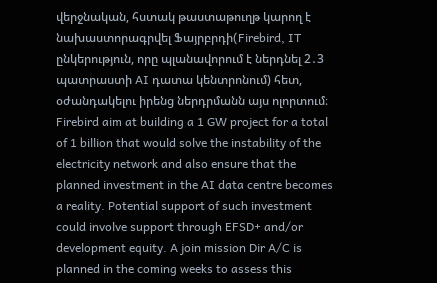վերջնական, հստակ թաստաթուղթ կարող է նախաստորագրվել Ֆայրբրդի(Firebird, IT ընկերություն, որը պլանավորում է ներդնել 2․3 պատրաստի AI դատա կենտրոնում) հետ, օժանդակելու իրենց ներդրմանն այս ոլորտում։
Firebird aim at building a 1 GW project for a total of 1 billion that would solve the instability of the electricity network and also ensure that the planned investment in the AI data centre becomes a reality. Potential support of such investment could involve support through EFSD+ and/or development equity. A join mission Dir A/C is planned in the coming weeks to assess this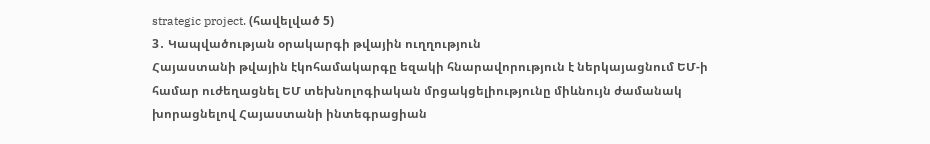strategic project. (հավելված 5)
3․ Կապվածության օրակարգի թվային ուղղություն
Հայաստանի թվային էկոհամակարգը եզակի հնարավորություն է ներկայացնում ԵՄ-ի համար ուժեղացնել ԵՄ տեխնոլոգիական մրցակցելիությունը միևնույն ժամանակ խորացնելով Հայաստանի ինտեգրացիան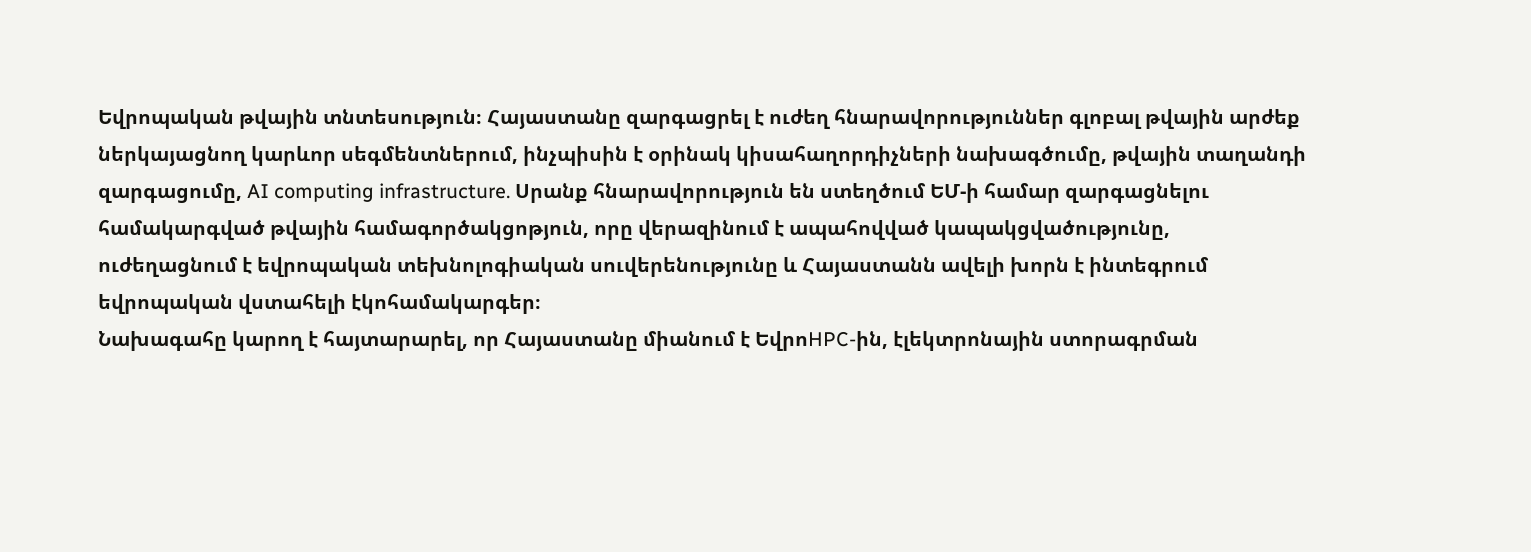Եվրոպական թվային տնտեսություն։ Հայաստանը զարգացրել է ուժեղ հնարավորություններ գլոբալ թվային արժեք ներկայացնող կարևոր սեգմենտներում, ինչպիսին է օրինակ կիսահաղորդիչների նախագծումը, թվային տաղանդի զարգացումը, AI computing infrastructure. Սրանք հնարավորություն են ստեղծում ԵՄ-ի համար զարգացնելու համակարգված թվային համագործակցոթյուն, որը վերազինում է ապահովված կապակցվածությունը, ուժեղացնում է եվրոպական տեխնոլոգիական սուվերենությունը և Հայաստանն ավելի խորն է ինտեգրում եվրոպական վստահելի էկոհամակարգեր։
Նախագահը կարող է հայտարարել, որ Հայաստանը միանում է ԵվրոHPC-ին, էլեկտրոնային ստորագրման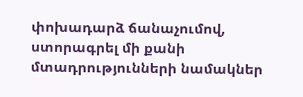փոխադարձ ճանաչումով, ստորագրել մի քանի մտադրությունների նամակներ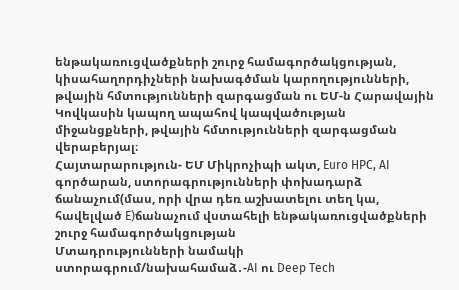ենթակառուցվածքների շուրջ համագործակցության, կիսահաղորդիչների նախագծման կարողությունների, թվային հմտությունների զարգացման ու ԵՄ-ն Հարավային Կովկասին կապող ապահով կապվածության միջանցքների, թվային հմտությունների զարգացման վերաբերյալ։
Հայտարարություն- ԵՄ Միկրոչիպի ակտ, Euro HPC, AI գործարան, ստորագրությունների փոխադարձ ճանաչում(մաս, որի վրա դեռ աշխատելու տեղ կա, հավելված E)ճանաչում վստահելի ենթակառուցվածքների շուրջ համագործակցության
Մտադրությունների նամակի ստորագրում/նախահամաձ․-AI ու Deep Tech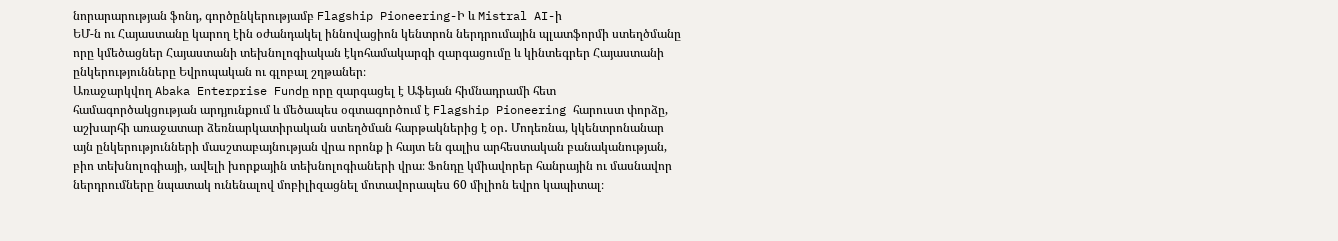նորարարության ֆոնդ, գործընկերությամբ Flagship Pioneering-Ի և Mistral AI-ի
ԵՄ-ն ու Հայաստանը կարող էին օժանդակել իննովացիոն կենտրոն ներդրումային պլատֆորմի ստեղծմանը որը կմեծացներ Հայաստանի տեխնոլոգիական էկոհամակարգի զարգացումը և կինտեգրեր Հայաստանի ընկերությունները Եվրոպական ու գլոբալ շղթաներ։
Առաջարկվող Abaka Enterprise Fundը որը զարգացել է Աֆեյան հիմնադրամի հետ համագործակցության արդյունքում և մեծապես օգտագործում է Flagship Pioneering հարուստ փորձը, աշխարհի առաջատար ձեռնարկատիրական ստեղծման հարթակներից է օր․ Մոդեռնա, կկենտրոնանար այն ընկերությունների մասշտաբայնության վրա որոնք ի հայտ են գալիս արհեստական բանականության, բիո տեխնոլոգիայի, ավելի խորքային տեխնոլոգիաների վրա։ Ֆոնդը կմիավորեր հանրային ու մասնավոր ներդրումները նպատակ ունենալով մոբիլիզացնել մոտավորապես 60 միլիոն եվրո կապիտալ։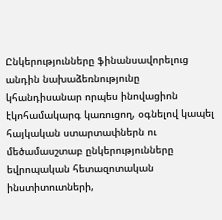Ընկերությունները ֆինանսավորելուց անդին նախաձեռնությունը կհանդիսանար որպես ինովացիոն էկոհամակարգ կառուցող, օգնելով կապել հայկական ստարտափներն ու մեծամասշտաբ ընկերությունները եվրոպական հետազոտական ինստիտուտների,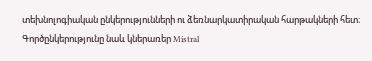տեխնոլոգիական ընկերությունների ու ձեռնարկատիրական հարթակների հետ։ Գործընկերությունը նաև կներառեր Mistral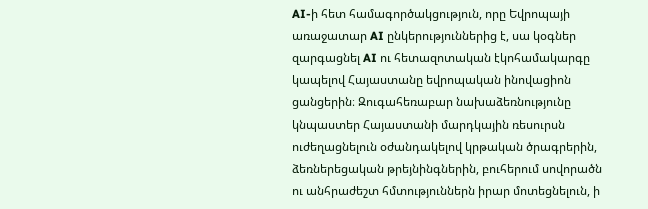AI-ի հետ համագործակցություն, որը Եվրոպայի առաջատար AI ընկերություններից է, սա կօգներ զարգացնել AI ու հետազոտական էկոհամակարգը կապելով Հայաստանը եվրոպական ինովացիոն ցանցերին։ Զուգահեռաբար նախաձեռնությունը կնպաստեր Հայաստանի մարդկային ռեսուրսն ուժեղացնելուն օժանդակելով կրթական ծրագրերին, ձեռներեցական թրեյնինգներին, բուհերում սովորածն ու անհրաժեշտ հմտություններն իրար մոտեցնելուն, ի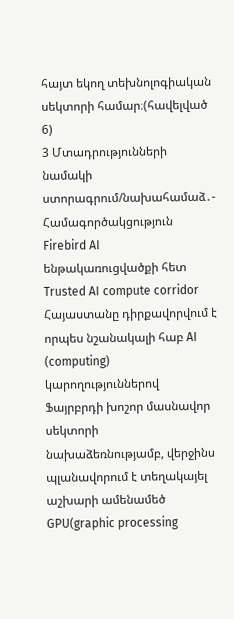հայտ եկող տեխնոլոգիական սեկտորի համար։(հավելված 6)
3 Մտադրությունների նամակի ստորագրում/նախահամաձ․- Համագործակցություն Firebird AI ենթակառուցվածքի հետ Trusted AI compute corridor
Հայաստանը դիրքավորվում է որպես նշանակալի հաբ AI (computing) կարողություններով Ֆայրբրդի խոշոր մասնավոր սեկտորի նախաձեռնությամբ, վերջինս պլանավորում է տեղակայել աշխարի ամենամեծ GPU(graphic processing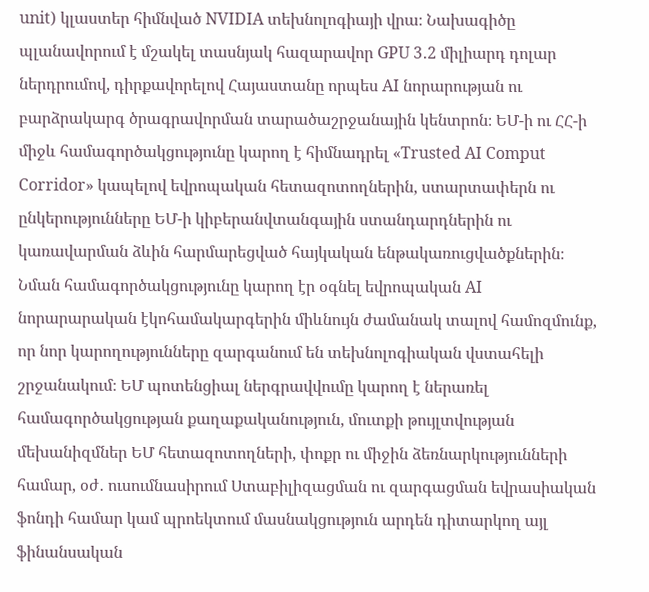unit) կլաստեր հիմնված NVIDIA տեխնոլոգիայի վրա։ Նախագիծը պլանավորում է մշակել տասնյակ հազարավոր GPU 3․2 միլիարդ դոլար ներդրումով, դիրքավորելով Հայաստանը որպես AI նորարության ու բարձրակարգ ծրագրավորման տարածաշրջանային կենտրոն։ ԵՄ-ի ու ՀՀ-ի միջև համագործակցությունը կարող է հիմնադրել «Trusted AI Comput Corridor» կապելով եվրոպական հետազոտողներին, ստարտափերն ու ընկերությունները ԵՄ-ի կիբերանվտանգային ստանդարդներին ու կառավարման ձևին հարմարեցված հայկական ենթակառուցվածքներին։ Նման համագործակցությունը կարող էր օգնել եվրոպական AI նորարարական էկոհամակարգերին միևնույն ժամանակ տալով համոզմունք, որ նոր կարողությունները զարգանում են տեխնոլոգիական վստահելի շրջանակում։ ԵՄ պոտենցիալ ներգրավվումը կարող է ներառել համագործակցության քաղաքականություն, մուտքի թույլտվության մեխանիզմներ ԵՄ հետազոտողների, փոքր ու միջին ձեռնարկությունների համար, օժ․ ուսումնասիրում Ստաբիլիզացման ու զարգացման եվրասիական ֆոնդի համար կամ պրոեկտում մասնակցություն արդեն դիտարկող այլ ֆինանսական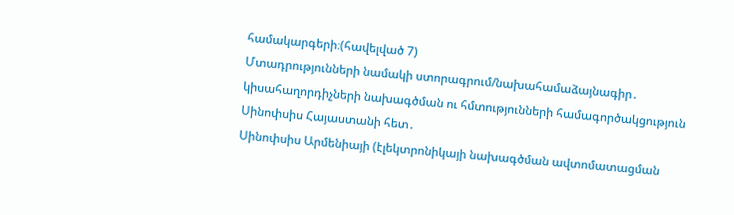համակարգերի։(հավելված 7)
Մտադրությունների նամակի ստորագրում/նախահամաձայնագիր․ կիսահաղորդիչների նախագծման ու հմտությունների համագործակցություն Սինոփսիս Հայաստանի հետ․
Սինոփսիս Արմենիայի (էլեկտրոնիկայի նախագծման ավտոմատացման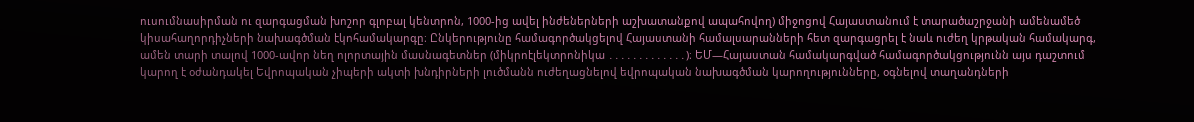ուսումնասիրման ու զարգացման խոշոր գլոբալ կենտրոն, 1000-ից ավել ինժեներների աշխատանքով ապահովող) միջոցով Հայաստանում է տարածաշրջանի ամենամեծ կիսահաղորդիչների նախագծման էկոհամակարգը։ Ընկերությունը համագործակցելով Հայաստանի համալսարանների հետ զարգացրել է նաև ուժեղ կրթական համակարգ, ամեն տարի տալով 1000-ավոր նեղ ոլորտային մասնագետներ (միկրոէլեկտրոնիկա ․․․․․․․․․․․․․)։ ԵՄ—Հայաստան համակարգված համագործակցությունն այս դաշտում կարող է օժանդակել Եվրոպական չիպերի ակտի խնդիրների լուծմանն ուժեղացնելով եվրոպական նախագծման կարողությունները, օգնելով տաղանդների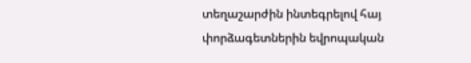տեղաշարժին ինտեգրելով հայ փորձագետներին եվրոպական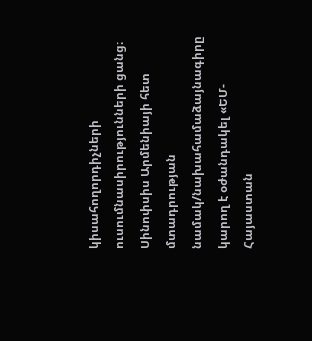կիսահողորդիչների ուսումնասիրությունների ցանց։ Սինոփսիս Արմենիայի հետ մտադրության նամակ/նախահամաձայնագիրը կարող է օժանդակել «ԵՄ-Հայաստան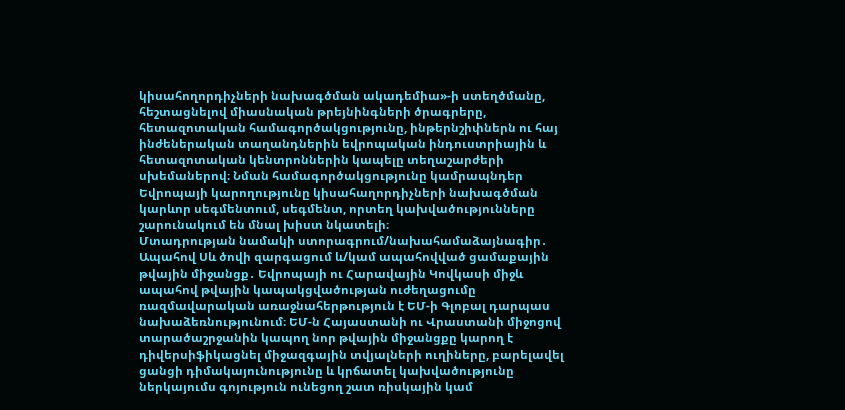կիսահողորդիչների նախագծման ակադեմիա»-ի ստեղծմանը, հեշտացնելով միասնական թրեյնինգների ծրագրերը, հետազոտական համագործակցությունը, ինթերնշիփներն ու հայ ինժեներական տաղանդներին եվրոպական ինդուստրիային և հետազոտական կենտրոններին կապելը տեղաշարժերի սխեմաներով։ Նման համագործակցությունը կամրապնդեր Եվրոպայի կարողությունը կիսահաղորդիչների նախագծման կարևոր սեգմենտում, սեգմենտ, որտեղ կախվածությունները շարունակում են մնալ խիստ նկատելի։
Մտադրության նամակի ստորագրում/նախահամաձայնագիր․ Ապահով Սև ծովի զարգացում և/կամ ապահովված ցամաքային թվային միջանցք․ Եվրոպայի ու Հարավային Կովկասի միջև ապահով թվային կապակցվածության ուժեղացումը ռազմավարական առաջնահերթություն է ԵՄ-ի Գլոբալ դարպաս նախաձեռնությունում։ ԵՄ-ն Հայաստանի ու Վրաստանի միջոցով տարածաշրջանին կապող նոր թվային միջանցքը կարող է դիվերսիֆիկացնել միջազգային տվյալների ուղիները, բարելավել ցանցի դիմակայունությունը և կրճատել կախվածությունը ներկայումս գոյություն ունեցող շատ ռիսկային կամ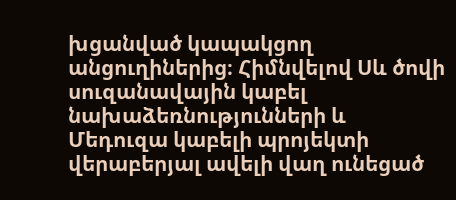խցանված կապակցող անցուղիներից։ Հիմնվելով Սև ծովի սուզանավային կաբել նախաձեռնությունների և Մեդուզա կաբելի պրոյեկտի վերաբերյալ ավելի վաղ ունեցած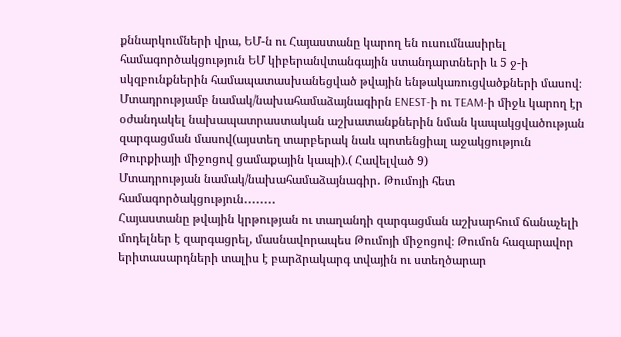քննարկումների վրա, ԵՄ-ն ու Հայաստանը կարող են ուսումնասիրել համագործակցություն ԵՄ կիբերանվտանգային ստանդարտների և 5 ջ-ի սկզբունքներին համապատասխանեցված թվային ենթակառուցվածքների մասով։
Մտադրությամբ նամակ/նախահամաձայնագիրն ENEST-ի ու TEAM-ի միջև կարող էր օժանդակել նախապատրաստական աշխատանքներին նման կապակցվածության զարգացման մասով(այստեղ տարբերակ նաև պոտենցիալ աջակցություն Թուրքիայի միջոցով ցամաքային կապի).( Հավելված 9)
Մտադրության նամակ/նախահամաձայնագիր․ Թումոյի հետ համագործակցություն․․․․․․․․
Հայաստանը թվային կրթության ու տաղանդի զարգացման աշխարհում ճանաչելի մոդելներ է զարգացրել, մասնավորապես Թումոյի միջոցով։ Թումոն հազարավոր երիտասարդների տալիս է բարձրակարգ տվային ու ստեղծարար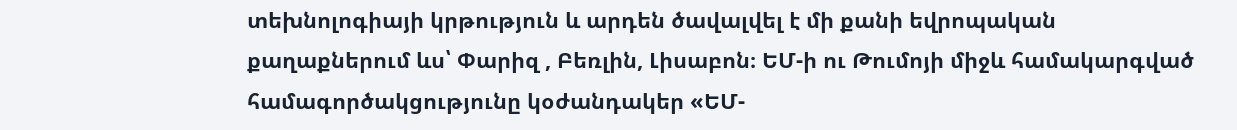տեխնոլոգիայի կրթություն և արդեն ծավալվել է մի քանի եվրոպական քաղաքներում ևս՝ Փարիզ , Բեռլին, Լիսաբոն։ ԵՄ-ի ու Թումոյի միջև համակարգված համագործակցությունը կօժանդակեր «ԵՄ-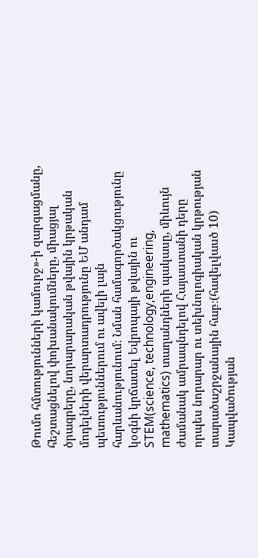Թումո հմտությունների կամուրջ»-ի զարգացմանը, հեշտացնելով փոխանակումները, միացյալ ծրագրերը, նորարարական թվային կրթական մոդելների վերարտադրությունը ԵՄ անդամ պետություններում ու ավելի լայն հարևանությունում։ Նման համագործակցությունը կօգնի կրճատել Եվրոպայի թվային ու STEM(science, technology,engineering, mathematics) տաղանդների պակասը, միևույն ժամանակ ամրապնդելով Հայաստանի դերը որպես նորարար ու տեխնոլոգիական կրթության տարածաշրջանային հաբ։(հավելվասծ 10)
Կապվածության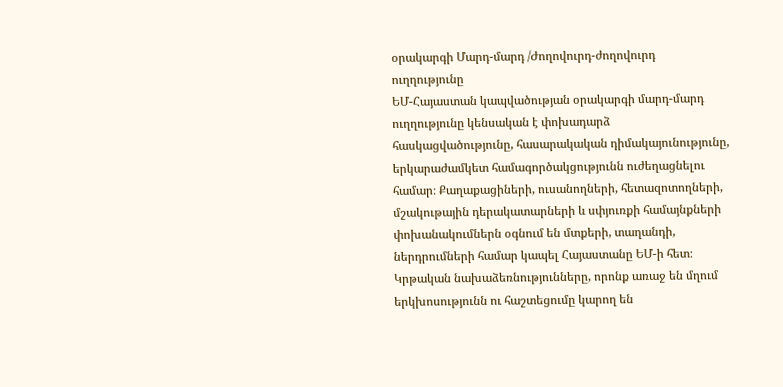օրակարգի Մարդ-մարդ /Ժողովուրդ-ժողովուրդ ուղղությունը
ԵՄ-Հայաստան կապվածության օրակարգի մարդ-մարդ ուղղությունը կենսական է փոխադարձ հասկացվածությունը, հասարակական դիմակայունությունը, երկարաժամկետ համագործակցությունն ուժեղացնելու համար։ Քաղաքացիների, ուսանողների, հետազոտողների, մշակութային դերակատարների և սփյուռքի համայնքների փոխանակումներն օգնում են մտքերի, տաղանդի, ներդրումների համար կապել Հայաստանը ԵՄ-ի հետ։ Կրթական նախաձեռնությունները, որոնք առաջ են մղում երկխոսությունն ու հաշտեցումը կարող են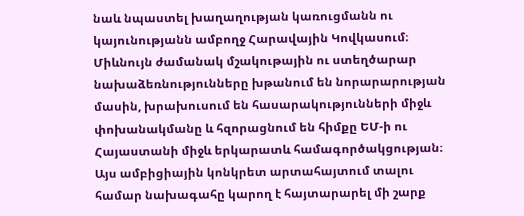նաև նպաստել խաղաղության կառուցմանն ու կայունությանն ամբողջ Հարավային Կովկասում։ Միևնույն ժամանակ մշակութային ու ստեղծարար նախաձեռնությունները խթանում են նորարարության մասին, խրախուսում են հասարակությունների միջև փոխանակմանը և հզորացնում են հիմքը ԵՄ-ի ու Հայաստանի միջև երկարատև համագործակցության։
Այս ամբիցիային կոնկրետ արտահայտում տալու համար նախագահը կարող է հայտարարել մի շարք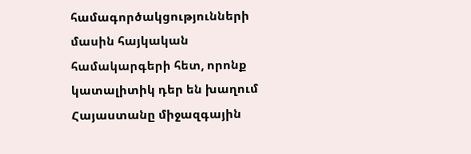համագործակցությունների մասին հայկական համակարգերի հետ, որոնք կատալիտիկ դեր են խաղում Հայաստանը միջազգային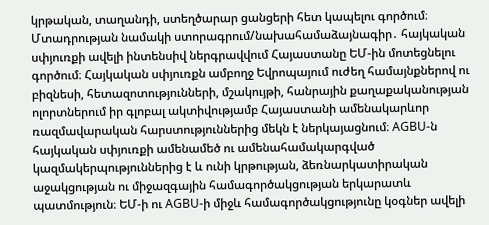կրթական, տաղանդի, ստեղծարար ցանցերի հետ կապելու գործում։
Մտադրության նամակի ստորագրում/նախահամաձայնագիր․ հայկական սփյուռքի ավելի ինտենսիվ ներգրավվում Հայաստանը ԵՄ-ին մոտեցնելու գործում։ Հայկական սփյուռքն ամբողջ Եվրոպայում ուժեղ համայնքներով ու բիզնեսի, հետազոտությունների, մշակույթի, հանրային քաղաքականության ոլորտներում իր գլոբալ ակտիվությամբ Հայաստանի ամենակարևոր ռազմավարական հարստություններից մեկն է ներկայացնում։ AGBU-ն հայկական սփյուռքի ամենամեծ ու ամենահամակարգված կազմակերպություններից է և ունի կրթության, ձեռնարկատիրական աջակցության ու միջազգային համագործակցության երկարատև պատմություն։ ԵՄ-ի ու AGBU-ի միջև համագործակցությունը կօգներ ավելի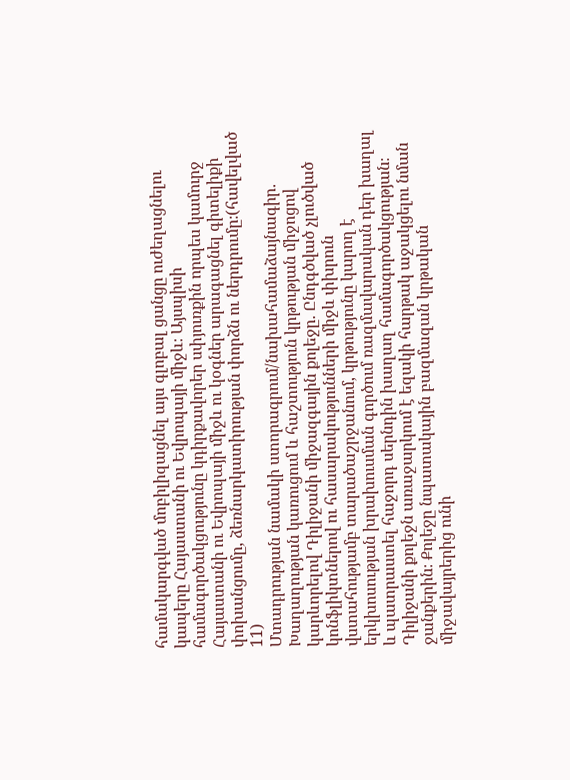համակարգված մոբիլիզացնել այս գլոբալ ցանցը ուժեղացնելու կապերը Հայաստանի ու Եվրոպայի միջև։ Այսպիսի համագործակցությունը կդիրքավորեր սփյուռքին որպես կամուրջ Հայաստանի ու Եվրոպայի միջև ու կօգներ արագացնել գիտելիքի փոխանցումը, ձեռնարկատիրության փորձն ու ներդրումը։(հավելված 11)
Մտադրության նամակի ստորագրում/նախահամաձայնագիր․ Խաղաղության կառուցում և հաշտություն կրթության միջոցով կարևորելով Դիլիջանի միջազգային քոլեջը․ Ընդգծված չլուծված կոնֆլիկտներով ու հասարակությունների միջև փխրուն վստահությամբ տարածաշրջանում, կրթությունը կարող է երկխոսության խրախուսման գործում ռազմավարական դեր խաղալ և պատրաստել հաջորդ սերնդին խաղաղ համագործակցության։ Դիլիջանի քոլեջն առաջարկում է եզակի հարթակ աջակցելու նման ջանքերին։ Քոլեջը նպատակային բազմազան կրթական միջավայրերից ունի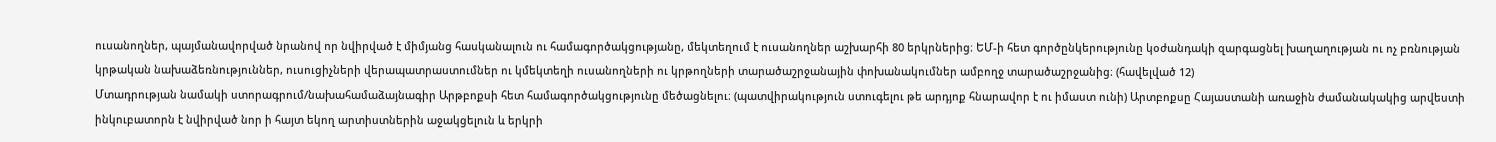ուսանողներ, պայմանավորված նրանով որ նվիրված է միմյանց հասկանալուն ու համագործակցությանը, մեկտեղում է ուսանողներ աշխարհի 80 երկրներից։ ԵՄ-ի հետ գործընկերությունը կօժանդակի զարգացնել խաղաղության ու ոչ բռնության կրթական նախաձեռնություններ, ուսուցիչների վերապատրաստումներ ու կմեկտեղի ուսանողների ու կրթողների տարածաշրջանային փոխանակումներ ամբողջ տարածաշրջանից։ (հավելված 12)
Մտադրության նամակի ստորագրում/նախահամաձայնագիր Արթբոքսի հետ համագործակցությունը մեծացնելու։ (պատվիրակություն ստուգելու թե արդյոք հնարավոր է ու իմաստ ունի) Արտբոքսը Հայաստանի առաջին ժամանակակից արվեստի ինկուբատորն է նվիրված նոր ի հայտ եկող արտիստներին աջակցելուն և երկրի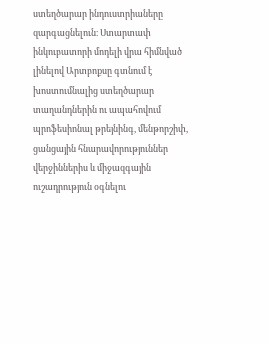ստեղծարար ինդուստրիաները զարգացնելուն։ Ստարտափ ինկուբատորի մոդելի վրա հիմնված լինելով Արտբոքսը գտնում է խոստումնալից ստեղծարար տաղանդներին ու ապահովում պրոֆեսիոնալ թրեյնինգ, մենթորշիփ, ցանցային հնարավորություններ վերջիններիս և միջազգային ուշադրություն օգնելու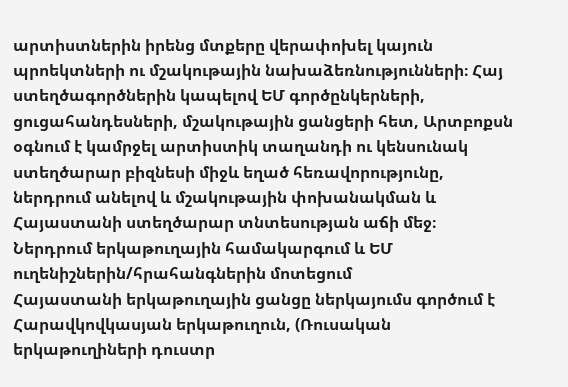արտիստներին իրենց մտքերը վերափոխել կայուն պրոեկտների ու մշակութային նախաձեռնությունների։ Հայ ստեղծագործներին կապելով ԵՄ գործընկերների, ցուցահանդեսների, մշակութային ցանցերի հետ, Արտբոքսն օգնում է կամրջել արտիստիկ տաղանդի ու կենսունակ ստեղծարար բիզնեսի միջև եղած հեռավորությունը, ներդրում անելով և մշակութային փոխանակման և Հայաստանի ստեղծարար տնտեսության աճի մեջ։
Ներդրում երկաթուղային համակարգում և ԵՄ ուղենիշներին/հրահանգներին մոտեցում
Հայաստանի երկաթուղային ցանցը ներկայումս գործում է Հարավկովկասյան երկաթուղուն, (Ռուսական երկաթուղիների դուստր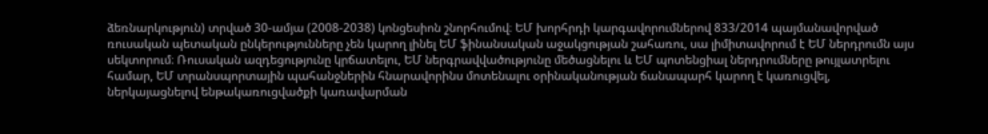ձեռնարկություն) տրված 30-ամյա (2008-2038) կոնցեսիոն շնորհումով։ ԵՄ խորհրդի կարգավորումներով 833/2014 պայմանավորված ռուսական պետական ընկերությունները չեն կարող լինել ԵՄ ֆինանսական աջակցության շահառու, սա լիմիտավորում է ԵՄ ներդրումն այս սեկտորում։ Ռուսական ազդեցությունը կրճատելու, ԵՄ ներգրավվածությունը մեծացնելու և ԵՄ պոտենցիալ ներդրումները թույլատրելու համար, ԵՄ տրանսպորտային պահանջներին հնարավորինս մոտենալու օրինականության ճանապարհ կարող է կառուցվել, ներկայացնելով ենթակառուցվածքի կառավարման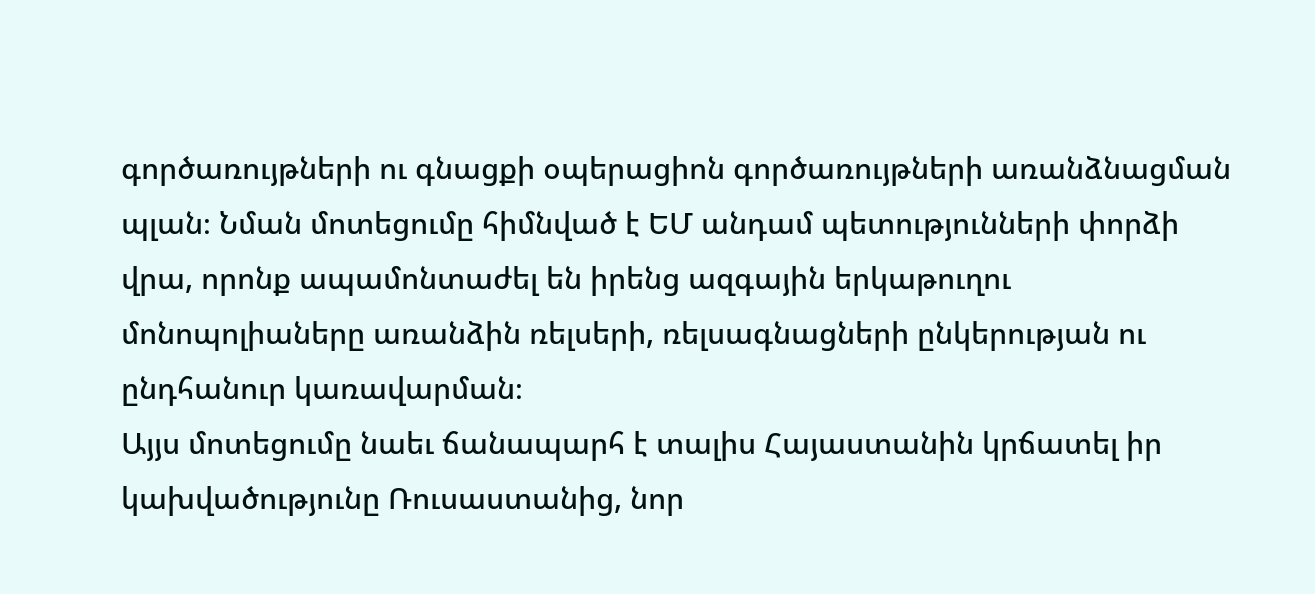գործառույթների ու գնացքի օպերացիոն գործառույթների առանձնացման պլան։ Նման մոտեցումը հիմնված է ԵՄ անդամ պետությունների փորձի վրա, որոնք ապամոնտաժել են իրենց ազգային երկաթուղու մոնոպոլիաները առանձին ռելսերի, ռելսագնացների ընկերության ու ընդհանուր կառավարման։
Այյս մոտեցումը նաեւ ճանապարհ է տալիս Հայաստանին կրճատել իր կախվածությունը Ռուսաստանից, նոր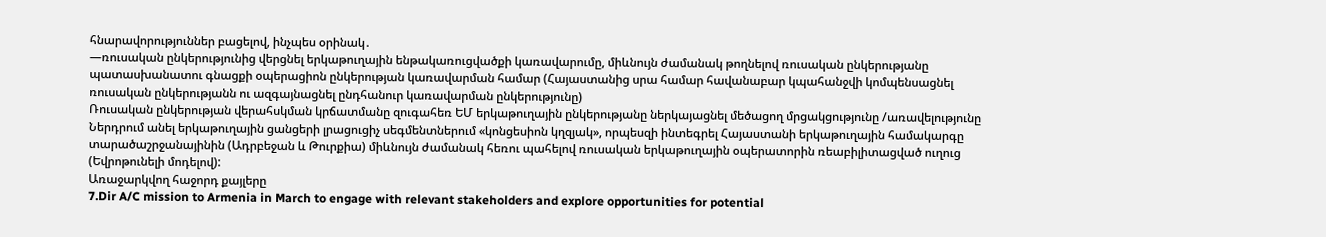հնարավորություններ բացելով, ինչպես օրինակ․
—ռուսական ընկերությունից վերցնել երկաթուղային ենթակառուցվածքի կառավարումը, միևնույն ժամանակ թողնելով ռուսական ընկերությանը պատասխանատու գնացքի օպերացիոն ընկերության կառավարման համար (Հայաստանից սրա համար հավանաբար կպահանջվի կոմպենսացնել ռուսական ընկերությանն ու ազգայնացնել ընդհանուր կառավարման ընկերությունը)
Ռուսական ընկերության վերահսկման կրճատմանը զուգահեռ ԵՄ երկաթուղային ընկերությանը ներկայացնել մեծացող մրցակցությունը /առավելությունը Ներդրում անել երկաթուղային ցանցերի լրացուցիչ սեգմենտներում «կոնցեսիոն կղզյակ», որպեսզի ինտեգրել Հայաստանի երկաթուղային համակարգը տարածաշրջանայինին (Ադրբեջան և Թուրքիա) միևնույն ժամանակ հեռու պահելով ռուսական երկաթուղային օպերատորին ռեաբիլիտացված ուղուց (Եվրոթունելի մոդելով):
Առաջարկվող հաջորդ քայլերը
7.Dir A/C mission to Armenia in March to engage with relevant stakeholders and explore opportunities for potential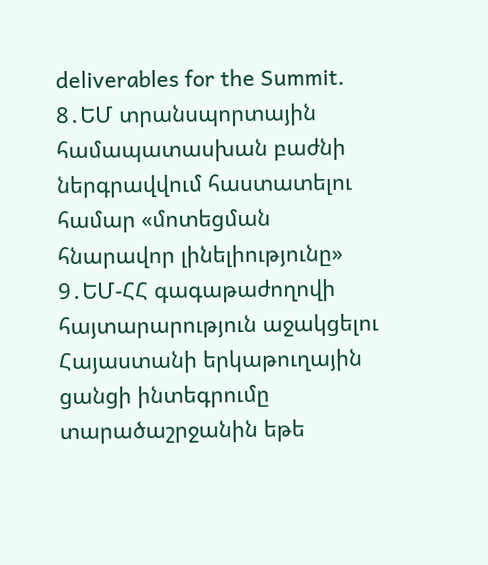deliverables for the Summit.
8․ԵՄ տրանսպորտային համապատասխան բաժնի ներգրավվում հաստատելու համար «մոտեցման հնարավոր լինելիությունը»
9․ԵՄ-ՀՀ գագաթաժողովի հայտարարություն աջակցելու Հայաստանի երկաթուղային ցանցի ինտեգրումը տարածաշրջանին եթե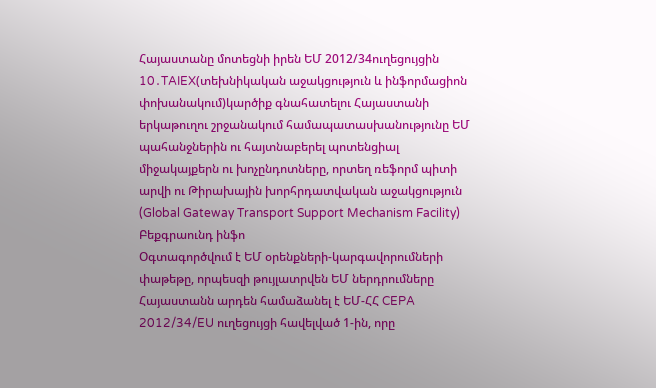Հայաստանը մոտեցնի իրեն ԵՄ 2012/34ուղեցույցին
10․TAIEX(տեխնիկական աջակցություն և ինֆորմացիոն փոխանակում)կարծիք գնահատելու Հայաստանի երկաթուղու շրջանակում համապատասխանությունը ԵՄ պահանջներին ու հայտնաբերել պոտենցիալ միջակայքերն ու խոչընդոտները, որտեղ ռեֆորմ պիտի արվի ու Թիրախային խորհրդատվական աջակցություն (Global Gateway Transport Support Mechanism Facility)
Բեքգրաունդ ինֆո
Օգտագործվում է ԵՄ օրենքների-կարգավորումների փաթեթը, որպեսզի թույլատրվեն ԵՄ ներդրումները Հայաստանն արդեն համաձանել է ԵՄ-ՀՀ CEPA 2012/34/EU ուղեցույցի հավելված 1-ին, որը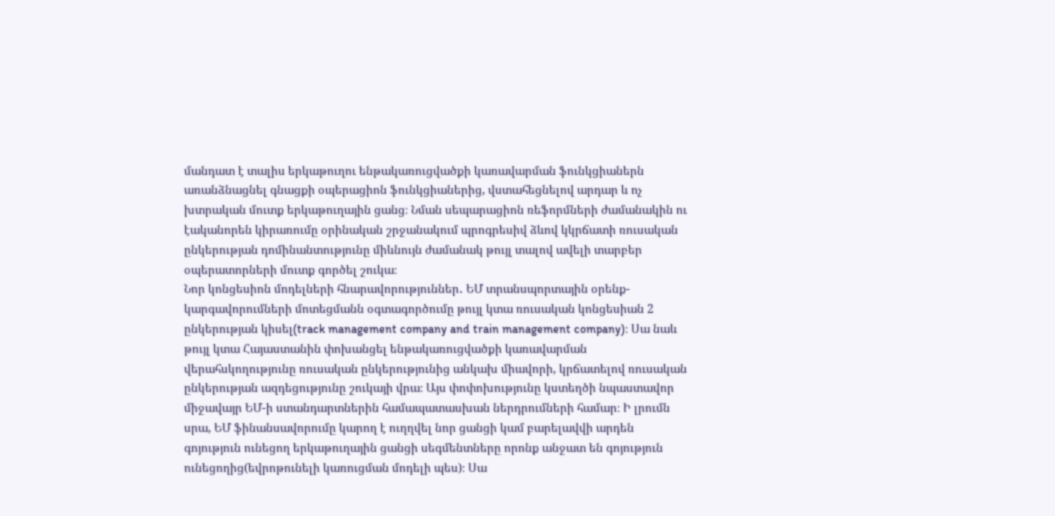մանդատ է տալիս երկաթուղու ենթակառուցվածքի կառավարման ֆունկցիաներն առանձնացնել գնացքի օպերացիոն ֆունկցիաներից, վստահեցնելով արդար և ոչ խտրական մուտք երկաթուղային ցանց։ Նման սեպարացիոն ռեֆորմների ժամանակին ու էականորեն կիրառումը օրինական շրջանակում պրոգրեսիվ ձևով կկրճատի ռուսական ընկերության դոմինանտությունը միևնույն ժամանակ թույլ տալով ավելի տարբեր օպերատորների մուտք գործել շուկա։
Նոր կոնցեսիոն մոդելների հնարավորություններ․ ԵՄ տրանսպորտային օրենք-կարգավորումների մոտեցմանն օգտագործումը թույլ կտա ռուսական կոնցեսիան 2 ընկերության կիսել(track management company and train management company)։ Սա նաև թույլ կտա Հայաստանին փոխանցել ենթակառուցվածքի կառավարման վերահսկողությունը ռուսական ընկերությունից անկախ միավորի, կրճատելով ռուսական ընկերության ազդեցությունը շուկայի վրա։ Այս փոփոխությունը կստեղծի նպաստավոր միջավայր ԵՄ-ի ստանդարտներին համապատասխան ներդրումների համար։ Ի լրումն սրա, ԵՄ ֆինանսավորումը կարող է ուղղվել նոր ցանցի կամ բարելավվի արդեն գոյություն ունեցող երկաթուղային ցանցի սեգմենտները որոնք անջատ են գոյություն ունեցողից(եվրոթունելի կառուցման մոդելի պես)։ Սա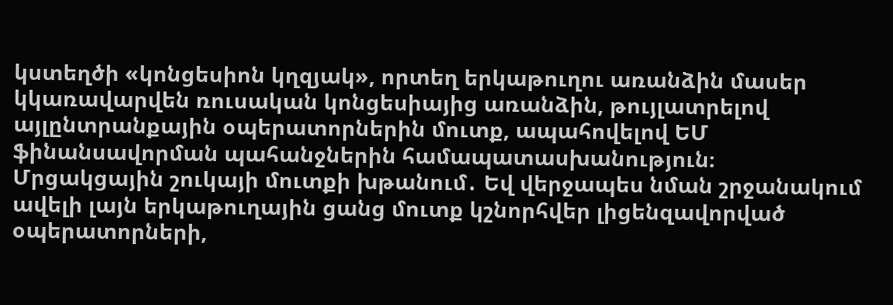կստեղծի «կոնցեսիոն կղզյակ», որտեղ երկաթուղու առանձին մասեր կկառավարվեն ռուսական կոնցեսիայից առանձին, թույլատրելով այլընտրանքային օպերատորներին մուտք, ապահովելով ԵՄ ֆինանսավորման պահանջներին համապատասխանություն։
Մրցակցային շուկայի մուտքի խթանում․ Եվ վերջապես նման շրջանակում ավելի լայն երկաթուղային ցանց մուտք կշնորհվեր լիցենզավորված օպերատորների,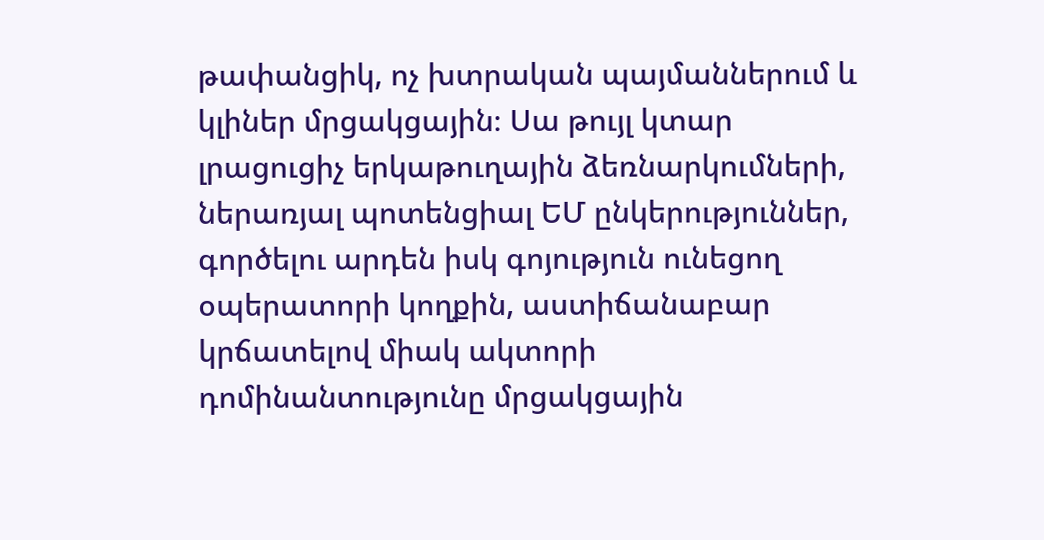թափանցիկ, ոչ խտրական պայմաններում և կլիներ մրցակցային։ Սա թույլ կտար լրացուցիչ երկաթուղային ձեռնարկումների, ներառյալ պոտենցիալ ԵՄ ընկերություններ, գործելու արդեն իսկ գոյություն ունեցող օպերատորի կողքին, աստիճանաբար կրճատելով միակ ակտորի դոմինանտությունը մրցակցային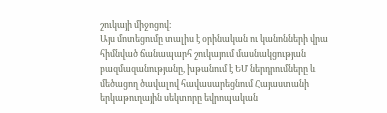շուկայի միջոցով։
Այս մոտեցումը տալիս է օրինական ու կանոնների վրա հիմնված ճանապարհ շուկայում մասնակցության բազմազանությանը, խթանում է ԵՄ ներդրումները և մեծացող ծավալով հավասարեցնում Հայաստանի երկաթուղային սեկտորը եվրոպական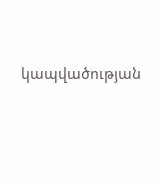կապվածության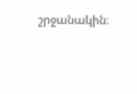շրջանակին։